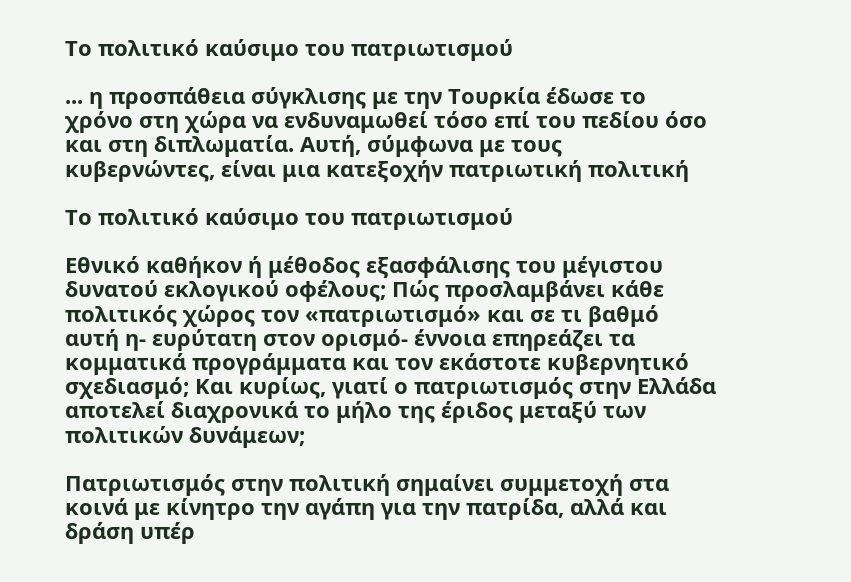Το πολιτικό καύσιμο του πατριωτισμού

... η προσπάθεια σύγκλισης με την Τουρκία έδωσε το χρόνο στη χώρα να ενδυναμωθεί τόσο επί του πεδίου όσο και στη διπλωματία. Αυτή, σύμφωνα με τους κυβερνώντες, είναι μια κατεξοχήν πατριωτική πολιτική

Το πολιτικό καύσιμο του πατριωτισμού

Εθνικό καθήκον ή μέθοδος εξασφάλισης του μέγιστου δυνατού εκλογικού οφέλους; Πώς προσλαμβάνει κάθε πολιτικός χώρος τον «πατριωτισμό» και σε τι βαθμό αυτή η- ευρύτατη στον ορισμό- έννοια επηρεάζει τα κομματικά προγράμματα και τον εκάστοτε κυβερνητικό σχεδιασμό; Και κυρίως, γιατί ο πατριωτισμός στην Ελλάδα αποτελεί διαχρονικά το μήλο της έριδος μεταξύ των πολιτικών δυνάμεων;

Πατριωτισμός στην πολιτική σημαίνει συμμετοχή στα κοινά με κίνητρο την αγάπη για την πατρίδα, αλλά και δράση υπέρ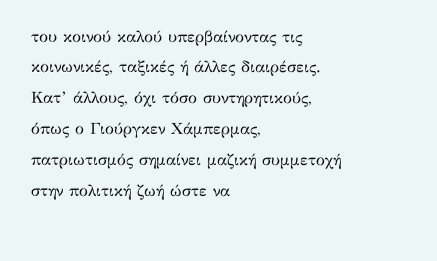του κοινού καλού υπερβαίνοντας τις κοινωνικές, ταξικές ή άλλες διαιρέσεις. Κατ’ άλλους, όχι τόσο συντηρητικούς, όπως ο Γιούργκεν Χάμπερμας, πατριωτισμός σημαίνει μαζική συμμετοχή στην πολιτική ζωή ώστε να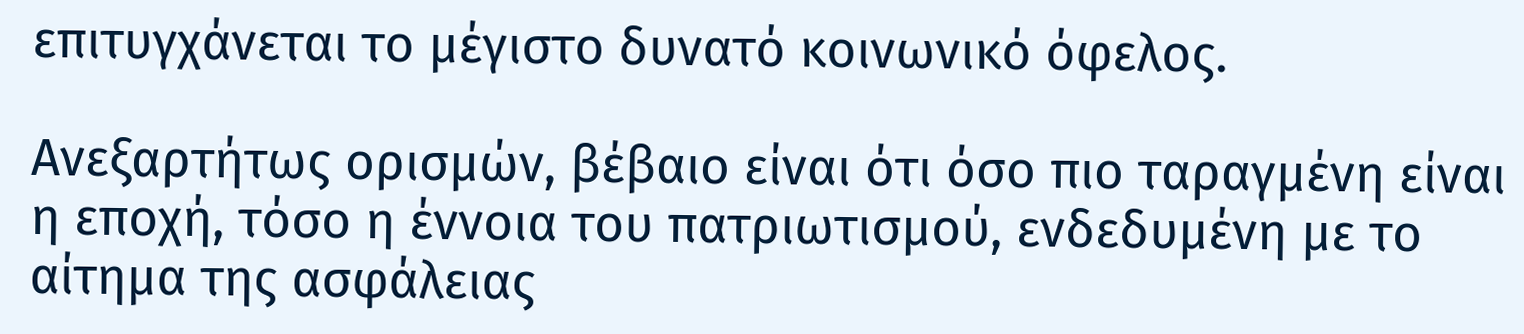επιτυγχάνεται το μέγιστο δυνατό κοινωνικό όφελος.

Ανεξαρτήτως ορισμών, βέβαιο είναι ότι όσο πιο ταραγμένη είναι η εποχή, τόσο η έννοια του πατριωτισμού, ενδεδυμένη με το αίτημα της ασφάλειας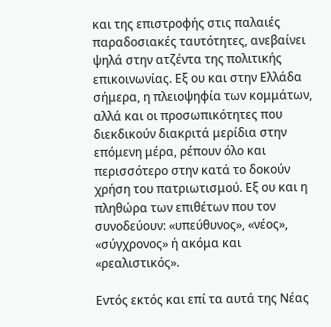και της επιστροφής στις παλαιές παραδοσιακές ταυτότητες, ανεβαίνει ψηλά στην ατζέντα της πολιτικής επικοινωνίας. Εξ ου και στην Ελλάδα σήμερα, η πλειοψηφία των κομμάτων, αλλά και οι προσωπικότητες που διεκδικούν διακριτά μερίδια στην επόμενη μέρα, ρέπουν όλο και περισσότερο στην κατά το δοκούν χρήση του πατριωτισμού. Εξ ου και η πληθώρα των επιθέτων που τον συνοδεύουν: «υπεύθυνος», «νέος», «σύγχρονος» ή ακόμα και «ρεαλιστικός».

Εντός εκτός και επί τα αυτά της Νέας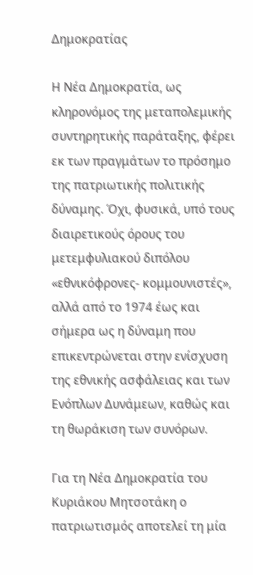Δημοκρατίας

Η Νέα Δημοκρατία, ως κληρονόμος της μεταπολεμικής συντηρητικής παράταξης, φέρει εκ των πραγμάτων το πρόσημο της πατριωτικής πολιτικής δύναμης. Όχι, φυσικά, υπό τους διαιρετικούς όρους του μετεμφυλιακού διπόλου «εθνικόφρονες- κομμουνιστές», αλλά από το 1974 έως και σήμερα ως η δύναμη που επικεντρώνεται στην ενίσχυση της εθνικής ασφάλειας και των Ενόπλων Δυνάμεων, καθώς και τη θωράκιση των συνόρων.

Για τη Νέα Δημοκρατία του Κυριάκου Μητσοτάκη ο πατριωτισμός αποτελεί τη μία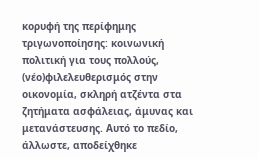κορυφή της περίφημης τριγωνοποίησης: κοινωνική πολιτική για τους πολλούς, (νέο)φιλελευθερισμός στην οικονομία, σκληρή ατζέντα στα ζητήματα ασφάλειας, άμυνας και μετανάστευσης. Αυτό το πεδίο, άλλωστε, αποδείχθηκε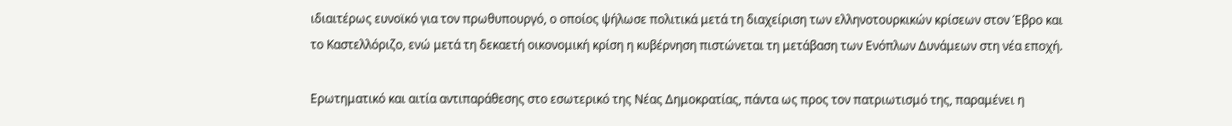ιδιαιτέρως ευνοϊκό για τον πρωθυπουργό, ο οποίος ψήλωσε πολιτικά μετά τη διαχείριση των ελληνοτουρκικών κρίσεων στον Έβρο και το Καστελλόριζο, ενώ μετά τη δεκαετή οικονομική κρίση η κυβέρνηση πιστώνεται τη μετάβαση των Ενόπλων Δυνάμεων στη νέα εποχή.

Ερωτηματικό και αιτία αντιπαράθεσης στο εσωτερικό της Νέας Δημοκρατίας, πάντα ως προς τον πατριωτισμό της, παραμένει η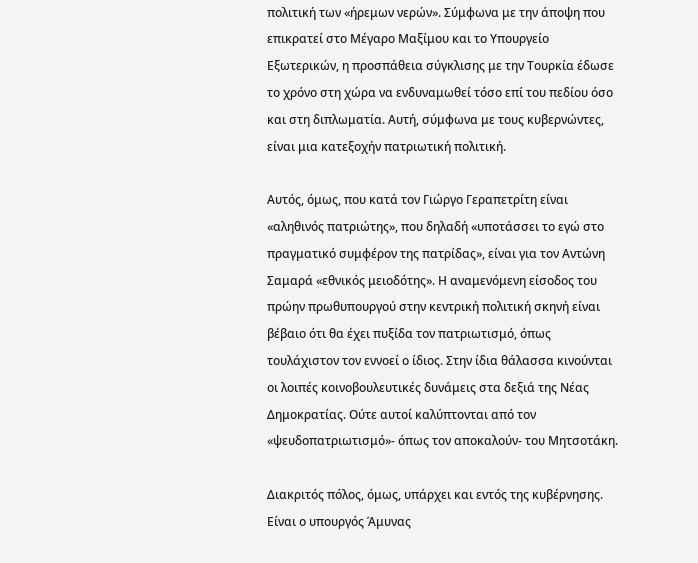πολιτική των «ήρεμων νερών». Σύμφωνα με την άποψη που επικρατεί στο Μέγαρο Μαξίμου και το Υπουργείο Εξωτερικών, η προσπάθεια σύγκλισης με την Τουρκία έδωσε το χρόνο στη χώρα να ενδυναμωθεί τόσο επί του πεδίου όσο και στη διπλωματία. Αυτή, σύμφωνα με τους κυβερνώντες, είναι μια κατεξοχήν πατριωτική πολιτική.

Αυτός, όμως, που κατά τον Γιώργο Γεραπετρίτη είναι «αληθινός πατριώτης», που δηλαδή «υποτάσσει το εγώ στο πραγματικό συμφέρον της πατρίδας», είναι για τον Αντώνη Σαμαρά «εθνικός μειοδότης». Η αναμενόμενη είσοδος του πρώην πρωθυπουργού στην κεντρική πολιτική σκηνή είναι βέβαιο ότι θα έχει πυξίδα τον πατριωτισμό, όπως τουλάχιστον τον εννοεί ο ίδιος. Στην ίδια θάλασσα κινούνται οι λοιπές κοινοβουλευτικές δυνάμεις στα δεξιά της Νέας Δημοκρατίας. Ούτε αυτοί καλύπτονται από τον «ψευδοπατριωτισμό»- όπως τον αποκαλούν- του Μητσοτάκη.

Διακριτός πόλος, όμως, υπάρχει και εντός της κυβέρνησης. Είναι ο υπουργός Άμυνας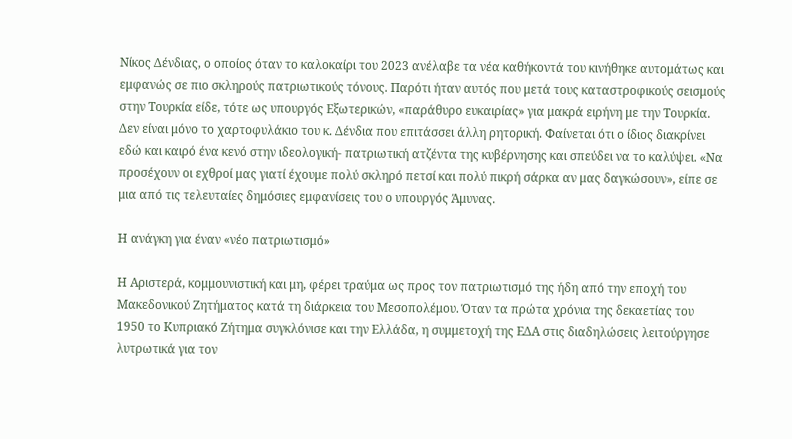Νίκος Δένδιας, ο οποίος όταν το καλοκαίρι του 2023 ανέλαβε τα νέα καθήκοντά του κινήθηκε αυτομάτως και εμφανώς σε πιο σκληρούς πατριωτικούς τόνους. Παρότι ήταν αυτός που μετά τους καταστροφικούς σεισμούς στην Τουρκία είδε, τότε ως υπουργός Εξωτερικών, «παράθυρο ευκαιρίας» για μακρά ειρήνη με την Τουρκία. Δεν είναι μόνο το χαρτοφυλάκιο του κ. Δένδια που επιτάσσει άλλη ρητορική. Φαίνεται ότι ο ίδιος διακρίνει εδώ και καιρό ένα κενό στην ιδεολογική- πατριωτική ατζέντα της κυβέρνησης και σπεύδει να το καλύψει. «Nα προσέχουν οι εχθροί μας γιατί έχουμε πολύ σκληρό πετσί και πολύ πικρή σάρκα αν μας δαγκώσουν», είπε σε μια από τις τελευταίες δημόσιες εμφανίσεις του ο υπουργός Άμυνας.

Η ανάγκη για έναν «νέο πατριωτισμό»

Η Αριστερά, κομμουνιστική και μη, φέρει τραύμα ως προς τον πατριωτισμό της ήδη από την εποχή του Μακεδονικού Ζητήματος κατά τη διάρκεια του Μεσοπολέμου. Όταν τα πρώτα χρόνια της δεκαετίας του 1950 το Κυπριακό Ζήτημα συγκλόνισε και την Ελλάδα, η συμμετοχή της ΕΔΑ στις διαδηλώσεις λειτούργησε λυτρωτικά για τον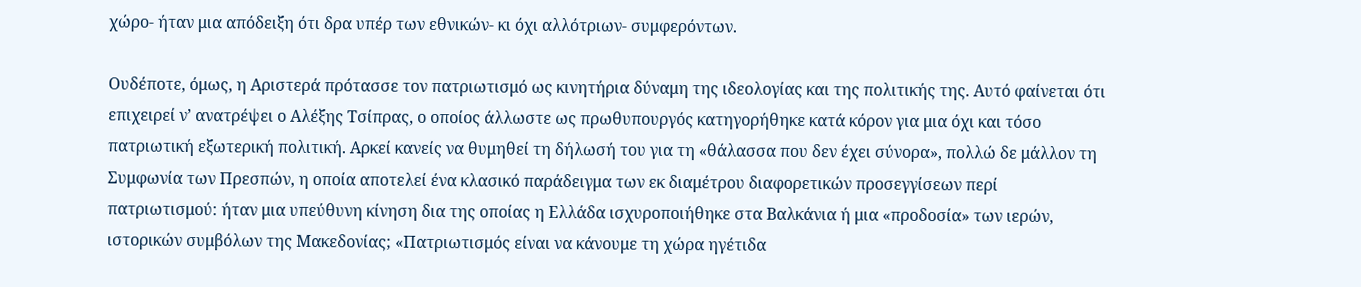χώρο- ήταν μια απόδειξη ότι δρα υπέρ των εθνικών- κι όχι αλλότριων- συμφερόντων.

Ουδέποτε, όμως, η Αριστερά πρότασσε τον πατριωτισμό ως κινητήρια δύναμη της ιδεολογίας και της πολιτικής της. Αυτό φαίνεται ότι επιχειρεί ν’ ανατρέψει ο Αλέξης Τσίπρας, ο οποίος άλλωστε ως πρωθυπουργός κατηγορήθηκε κατά κόρον για μια όχι και τόσο πατριωτική εξωτερική πολιτική. Αρκεί κανείς να θυμηθεί τη δήλωσή του για τη «θάλασσα που δεν έχει σύνορα», πολλώ δε μάλλον τη Συμφωνία των Πρεσπών, η οποία αποτελεί ένα κλασικό παράδειγμα των εκ διαμέτρου διαφορετικών προσεγγίσεων περί πατριωτισμού: ήταν μια υπεύθυνη κίνηση δια της οποίας η Ελλάδα ισχυροποιήθηκε στα Βαλκάνια ή μια «προδοσία» των ιερών, ιστορικών συμβόλων της Μακεδονίας; «Πατριωτισμός είναι να κάνουμε τη χώρα ηγέτιδα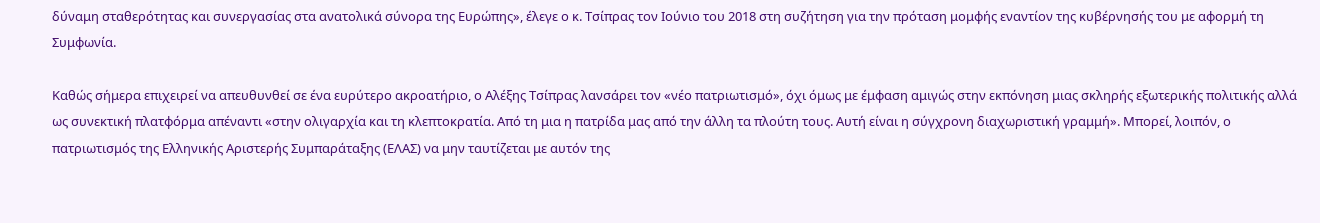δύναμη σταθερότητας και συνεργασίας στα ανατολικά σύνορα της Ευρώπης», έλεγε ο κ. Τσίπρας τον Ιούνιο του 2018 στη συζήτηση για την πρόταση μομφής εναντίον της κυβέρνησής του με αφορμή τη Συμφωνία.

Καθώς σήμερα επιχειρεί να απευθυνθεί σε ένα ευρύτερο ακροατήριο, ο Αλέξης Τσίπρας λανσάρει τον «νέο πατριωτισμό», όχι όμως με έμφαση αμιγώς στην εκπόνηση μιας σκληρής εξωτερικής πολιτικής αλλά ως συνεκτική πλατφόρμα απέναντι «στην ολιγαρχία και τη κλεπτοκρατία. Από τη μια η πατρίδα μας από την άλλη τα πλούτη τους. Αυτή είναι η σύγχρονη διαχωριστική γραμμή». Μπορεί, λοιπόν, ο πατριωτισμός της Ελληνικής Αριστερής Συμπαράταξης (ΕΛΑΣ) να μην ταυτίζεται με αυτόν της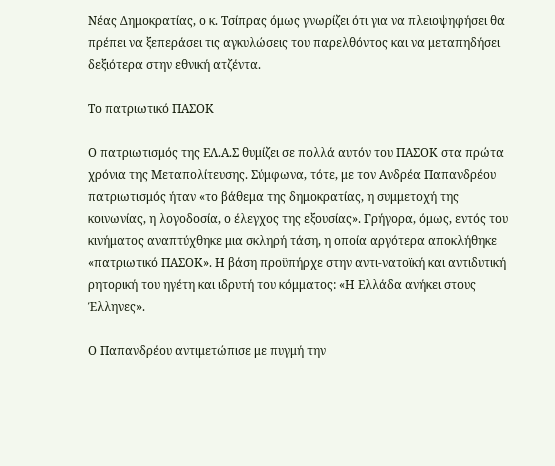Νέας Δημοκρατίας, ο κ. Τσίπρας όμως γνωρίζει ότι για να πλειοψηφήσει θα πρέπει να ξεπεράσει τις αγκυλώσεις του παρελθόντος και να μεταπηδήσει δεξιότερα στην εθνική ατζέντα.

Το πατριωτικό ΠΑΣΟΚ

Ο πατριωτισμός της ΕΛ.Α.Σ θυμίζει σε πολλά αυτόν του ΠΑΣΟΚ στα πρώτα χρόνια της Μεταπολίτευσης. Σύμφωνα, τότε, με τον Ανδρέα Παπανδρέου πατριωτισμός ήταν «το βάθεμα της δημοκρατίας, η συμμετοχή της κοινωνίας, η λογοδοσία, ο έλεγχος της εξουσίας». Γρήγορα, όμως, εντός του κινήματος αναπτύχθηκε μια σκληρή τάση, η οποία αργότερα αποκλήθηκε «πατριωτικό ΠΑΣΟΚ». Η βάση προϋπήρχε στην αντι-νατοϊκή και αντιδυτική ρητορική του ηγέτη και ιδρυτή του κόμματος: «Η Ελλάδα ανήκει στους Έλληνες».

Ο Παπανδρέου αντιμετώπισε με πυγμή την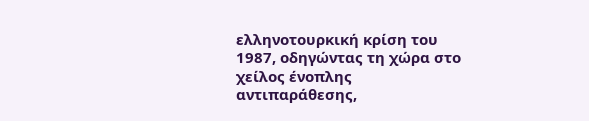ελληνοτουρκική κρίση του 1987, οδηγώντας τη χώρα στο χείλος ένοπλης αντιπαράθεσης,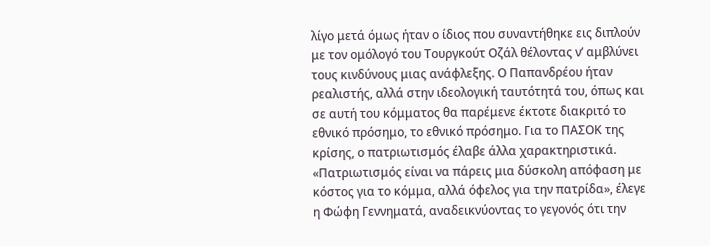λίγο μετά όμως ήταν ο ίδιος που συναντήθηκε εις διπλούν με τον ομόλογό του Τουργκούτ Οζάλ θέλοντας ν’ αμβλύνει τους κινδύνους μιας ανάφλεξης. Ο Παπανδρέου ήταν ρεαλιστής, αλλά στην ιδεολογική ταυτότητά του, όπως και σε αυτή του κόμματος θα παρέμενε έκτοτε διακριτό το εθνικό πρόσημο, το εθνικό πρόσημο. Για το ΠΑΣΟΚ της κρίσης, ο πατριωτισμός έλαβε άλλα χαρακτηριστικά. «Πατριωτισμός είναι να πάρεις μια δύσκολη απόφαση με κόστος για το κόμμα, αλλά όφελος για την πατρίδα», έλεγε η Φώφη Γεννηματά, αναδεικνύοντας το γεγονός ότι την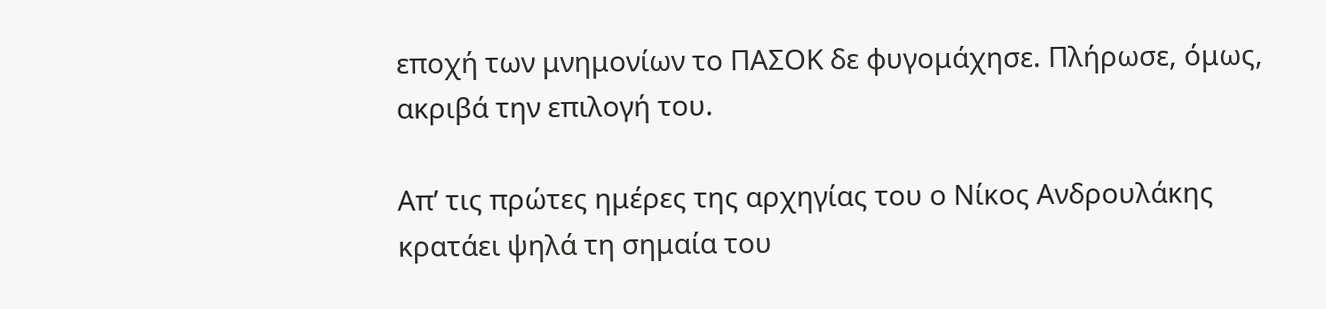εποχή των μνημονίων το ΠΑΣΟΚ δε φυγομάχησε. Πλήρωσε, όμως, ακριβά την επιλογή του.

Απ’ τις πρώτες ημέρες της αρχηγίας του ο Νίκος Ανδρουλάκης κρατάει ψηλά τη σημαία του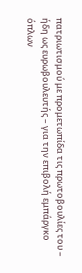πατριωτισμού με προμετωπίδα τις πρωτοβουλίες του – ήδη ως ευρωβουλευτής – για την επιβολή εμπάργκο όπλων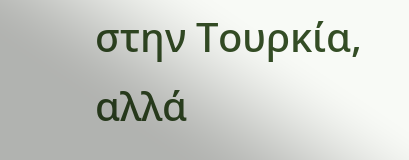στην Τουρκία, αλλά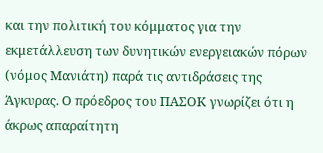και την πολιτική του κόμματος για την εκμετάλλευση των δυνητικών ενεργειακών πόρων (νόμος Μανιάτη) παρά τις αντιδράσεις της Άγκυρας. Ο πρόεδρος του ΠΑΣΟΚ γνωρίζει ότι η άκρως απαραίτητη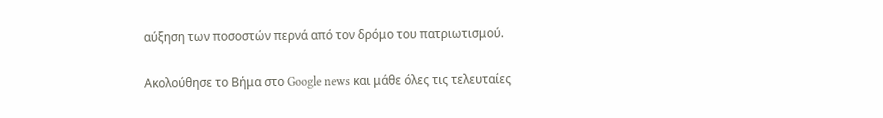αύξηση των ποσοστών περνά από τον δρόμο του πατριωτισμού.

Ακολούθησε το Βήμα στο Google news και μάθε όλες τις τελευταίες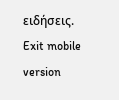ειδήσεις.
Exit mobile version